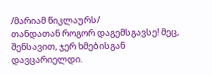/მარიამ წიკლაურს/
თანდათან როგორ დაგემსგავსე! მეც, შენსავით, ჯერ ხმებისგან დავცარიელდი.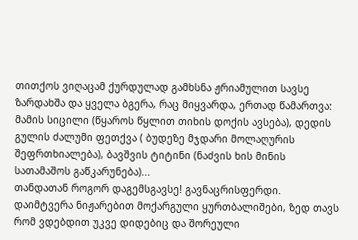თითქოს ვიღაცამ ქურდულად გამხსნა ჟრიამულით სავსე ზარდახშა და ყველა ბგერა, რაც მიყვარდა, ერთად წამართვა: მამის სიცილი (წყაროს წყლით თიხის დოქის ავსება), დედის გულის ძალუმი ფეთქვა ( ბუდეზე მჯდარი მოლაღურის შეფრთხიალება), ბავშვის ტიტინი (ნაძვის ხის მინის სათამაშოს გაწკარუნება)...
თანდათან როგორ დაგემსგავსე! გავნაცრისფერდი. დაიმტვერა ნიჟარებით მოქარგული ყურთბალიშები, ზედ თავს რომ ვდებდით უკვე დიდებიც და შორეული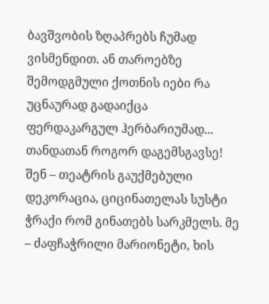ბავშვობის ზღაპრებს ჩუმად ვისმენდით. ან თაროებზე შემოდგმული ქოთნის იები რა უცნაურად გადაიქცა ფერდაკარგულ ჰერბარიუმად...
თანდათან როგორ დაგემსგავსე! შენ – თეატრის გაუქმებული დეკორაცია, ციცინათელას სუსტი ჭრაქი რომ გინათებს სარკმელს. მე – ძაფჩაჭრილი მარიონეტი, ხის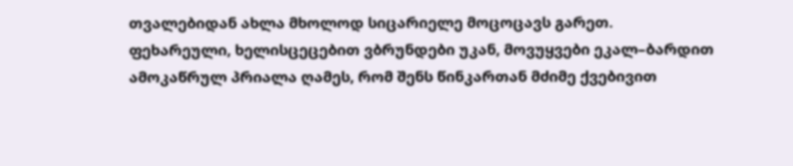თვალებიდან ახლა მხოლოდ სიცარიელე მოცოცავს გარეთ.
ფეხარეული, ხელისცეცებით ვბრუნდები უკან, მოვუყვები ეკალ–ბარდით ამოკაწრულ პრიალა ღამეს, რომ შენს წინკართან მძიმე ქვებივით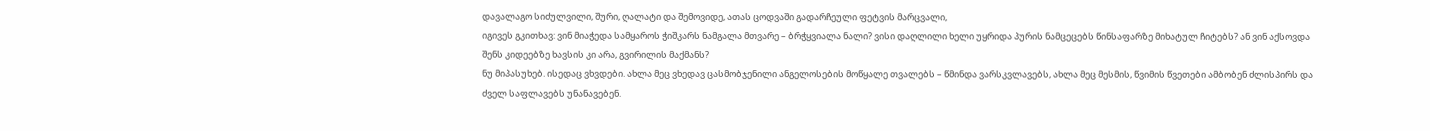დავალაგო სიძულვილი, შური, ღალატი და შემოვიდე, ათას ცოდვაში გადარჩეული ფეტვის მარცვალი,
იგივეს გკითხავ: ვინ მიაჭედა სამყაროს ჭიშკარს ნამგალა მთვარე – ბრჭყვიალა ნალი? ვისი დაღლილი ხელი უყრიდა პურის ნამცეცებს წინსაფარზე მიხატულ ჩიტებს? ან ვინ აქსოვდა შენს კიდეებზე ხავსის კი არა, გვირილის მაქმანს?
ნუ მიპასუხებ. ისედაც ვხვდები. ახლა მეც ვხედავ ცასმობჯენილი ანგელოსების მოწყალე თვალებს – წმინდა ვარსკვლავებს, ახლა მეც მესმის, წვიმის წვეთები ამბობენ ძლისპირს და ძველ საფლავებს უნანავებენ.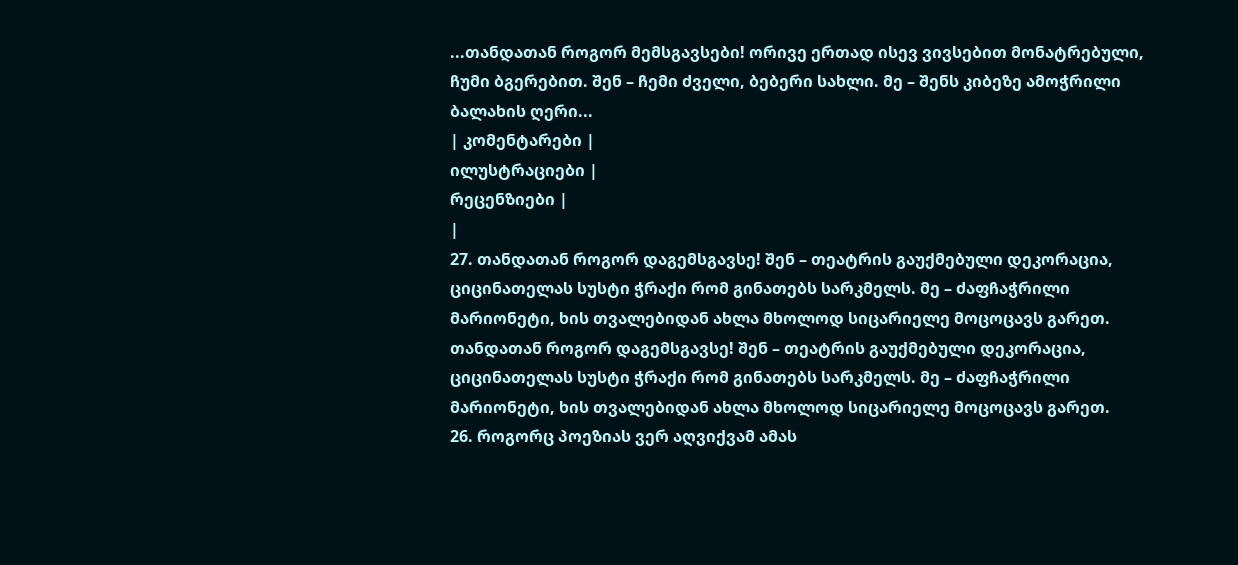...თანდათან როგორ მემსგავსები! ორივე ერთად ისევ ვივსებით მონატრებული, ჩუმი ბგერებით. შენ – ჩემი ძველი, ბებერი სახლი. მე – შენს კიბეზე ამოჭრილი ბალახის ღერი...
| კომენტარები |
ილუსტრაციები |
რეცენზიები |
|
27. თანდათან როგორ დაგემსგავსე! შენ – თეატრის გაუქმებული დეკორაცია, ციცინათელას სუსტი ჭრაქი რომ გინათებს სარკმელს. მე – ძაფჩაჭრილი მარიონეტი, ხის თვალებიდან ახლა მხოლოდ სიცარიელე მოცოცავს გარეთ. თანდათან როგორ დაგემსგავსე! შენ – თეატრის გაუქმებული დეკორაცია, ციცინათელას სუსტი ჭრაქი რომ გინათებს სარკმელს. მე – ძაფჩაჭრილი მარიონეტი, ხის თვალებიდან ახლა მხოლოდ სიცარიელე მოცოცავს გარეთ.
26. როგორც პოეზიას ვერ აღვიქვამ ამას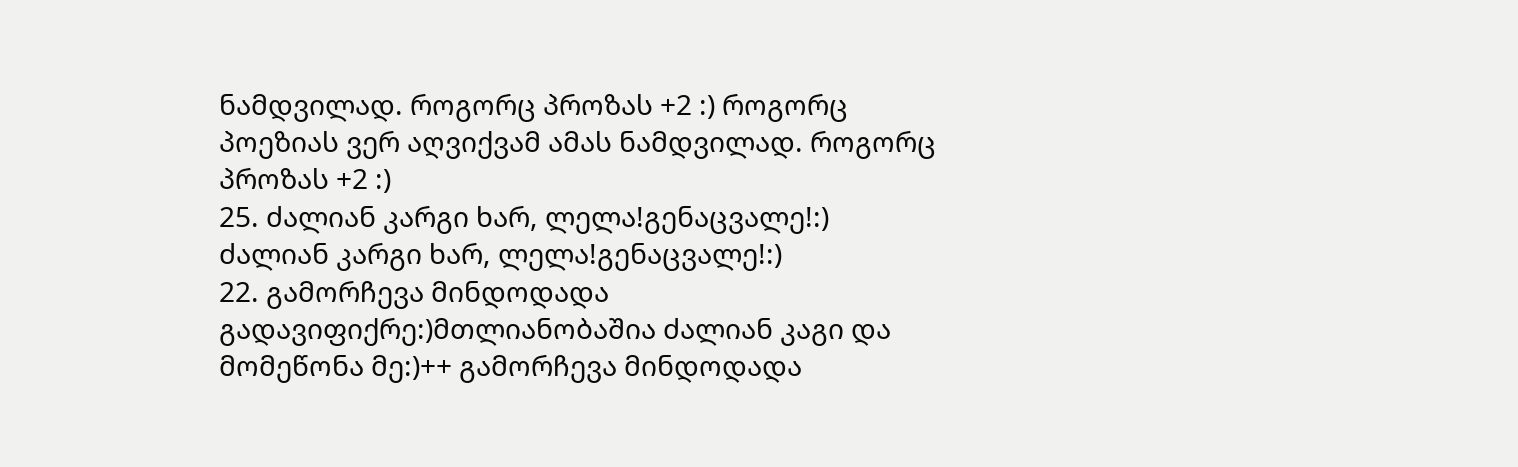ნამდვილად. როგორც პროზას +2 :) როგორც პოეზიას ვერ აღვიქვამ ამას ნამდვილად. როგორც პროზას +2 :)
25. ძალიან კარგი ხარ, ლელა!გენაცვალე!:) ძალიან კარგი ხარ, ლელა!გენაცვალე!:)
22. გამორჩევა მინდოდადა გადავიფიქრე:)მთლიანობაშია ძალიან კაგი და მომეწონა მე:)++ გამორჩევა მინდოდადა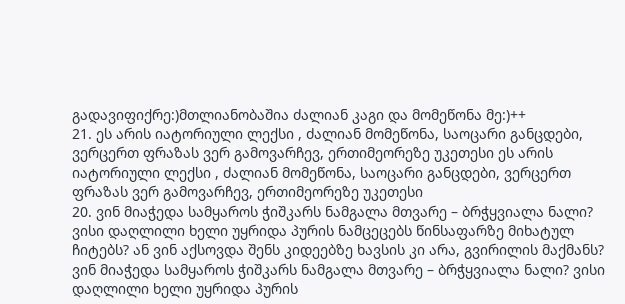გადავიფიქრე:)მთლიანობაშია ძალიან კაგი და მომეწონა მე:)++
21. ეს არის იატორიული ლექსი , ძალიან მომეწონა, საოცარი განცდები, ვერცერთ ფრაზას ვერ გამოვარჩევ, ერთიმეორეზე უკეთესი ეს არის იატორიული ლექსი , ძალიან მომეწონა, საოცარი განცდები, ვერცერთ ფრაზას ვერ გამოვარჩევ, ერთიმეორეზე უკეთესი
20. ვინ მიაჭედა სამყაროს ჭიშკარს ნამგალა მთვარე – ბრჭყვიალა ნალი? ვისი დაღლილი ხელი უყრიდა პურის ნამცეცებს წინსაფარზე მიხატულ ჩიტებს? ან ვინ აქსოვდა შენს კიდეებზე ხავსის კი არა, გვირილის მაქმანს? ვინ მიაჭედა სამყაროს ჭიშკარს ნამგალა მთვარე – ბრჭყვიალა ნალი? ვისი დაღლილი ხელი უყრიდა პურის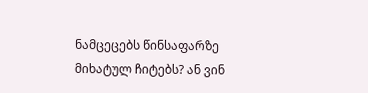ნამცეცებს წინსაფარზე მიხატულ ჩიტებს? ან ვინ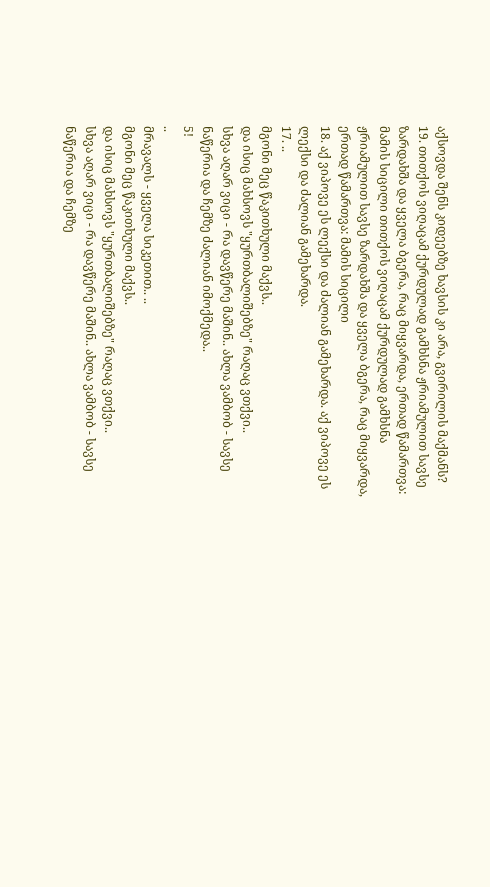აქსოვდა შენს კიდეებზე ხავსის კი არა, გვირილის მაქმანს?
19. თითქოს ვიღაცამ ქურდულად გამხსნა ჟრიამულით სავსე ზარდახშა და ყველა ბგერა, რაც მიყვარდა, ერთად წამართვა: მამის სიცილი თითქოს ვიღაცამ ქურდულად გამხსნა ჟრიამულით სავსე ზარდახშა და ყველა ბგერა, რაც მიყვარდა, ერთად წამართვა: მამის სიცილი
18. აქ ვიპოვე ეს ლექსი და ძალიან გამეხარდა. აქ ვიპოვე ეს ლექსი და ძალიან გამეხარდა.
17. ..
მგონი მეც წაკითხული მაქვს..
და ისიც მახსოვს "ყურთბალიშებზე" რაღაც ვთქვი..
სხვა აღარ ვიცი - რა დავწერე მაშინ.. ახლა ვამბობ - სავსე ნაწერია და ჩემზე ძალიან იმოქმედა..
5!
..
მრავალს - ყველა სიკეთით.. ..
მგონი მეც წაკითხული მაქვს..
და ისიც მახსოვს "ყურთბალიშებზე" რაღაც ვთქვი..
სხვა აღარ ვიცი - რა დავწერე მაშინ.. ახლა ვამბობ - სავსე ნაწერია და ჩემზე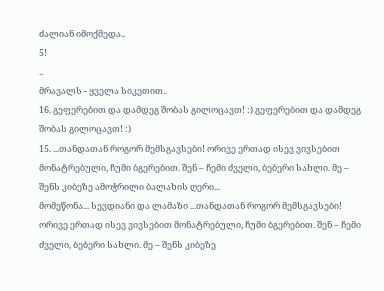ძალიან იმოქმედა..
5!
..
მრავალს - ყველა სიკეთით..
16. გეფერებით და დამდეგ შობას გილოცავთ! :) გეფერებით და დამდეგ შობას გილოცავთ! :)
15. ...თანდათან როგორ მემსგავსები! ორივე ერთად ისევ ვივსებით მონატრებული, ჩუმი ბგერებით. შენ – ჩემი ძველი, ბებერი სახლი. მე – შენს კიბეზე ამოჭრილი ბალახის ღერი...
მომეწონა... სევდიანი და ლამაზი ...თანდათან როგორ მემსგავსები! ორივე ერთად ისევ ვივსებით მონატრებული, ჩუმი ბგერებით. შენ – ჩემი ძველი, ბებერი სახლი. მე – შენს კიბეზე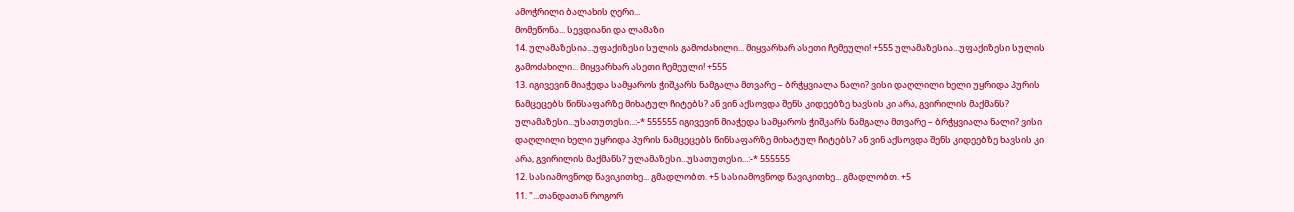ამოჭრილი ბალახის ღერი...
მომეწონა... სევდიანი და ლამაზი
14. ულამაზესია...უფაქიზესი სულის გამოძახილი... მიყვარხარ ასეთი ჩემეული! +555 ულამაზესია...უფაქიზესი სულის გამოძახილი... მიყვარხარ ასეთი ჩემეული! +555
13. იგივევინ მიაჭედა სამყაროს ჭიშკარს ნამგალა მთვარე – ბრჭყვიალა ნალი? ვისი დაღლილი ხელი უყრიდა პურის ნამცეცებს წინსაფარზე მიხატულ ჩიტებს? ან ვინ აქსოვდა შენს კიდეებზე ხავსის კი არა, გვირილის მაქმანს? ულამაზესი...უსათუთესი...:-* 555555 იგივევინ მიაჭედა სამყაროს ჭიშკარს ნამგალა მთვარე – ბრჭყვიალა ნალი? ვისი დაღლილი ხელი უყრიდა პურის ნამცეცებს წინსაფარზე მიხატულ ჩიტებს? ან ვინ აქსოვდა შენს კიდეებზე ხავსის კი არა, გვირილის მაქმანს? ულამაზესი...უსათუთესი...:-* 555555
12. სასიამოვნოდ წავიკითხე... გმადლობთ. +5 სასიამოვნოდ წავიკითხე... გმადლობთ. +5
11. "...თანდათან როგორ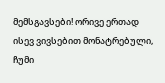მემსგავსები! ორივე ერთად ისევ ვივსებით მონატრებული, ჩუმი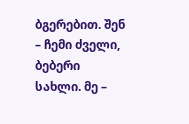ბგერებით. შენ – ჩემი ძველი, ბებერი სახლი. მე –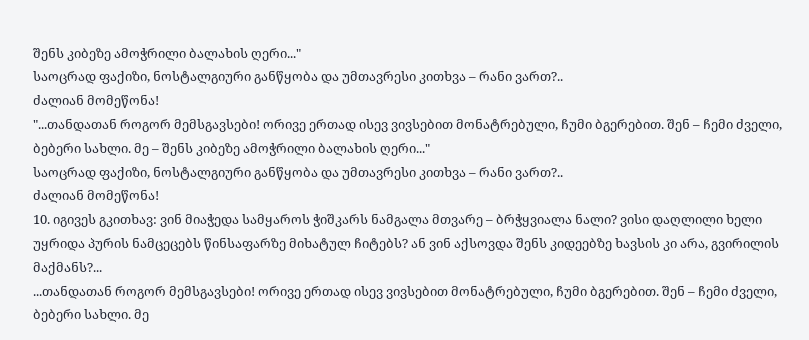შენს კიბეზე ამოჭრილი ბალახის ღერი..."
საოცრად ფაქიზი, ნოსტალგიური განწყობა და უმთავრესი კითხვა – რანი ვართ?..
ძალიან მომეწონა!
"...თანდათან როგორ მემსგავსები! ორივე ერთად ისევ ვივსებით მონატრებული, ჩუმი ბგერებით. შენ – ჩემი ძველი, ბებერი სახლი. მე – შენს კიბეზე ამოჭრილი ბალახის ღერი..."
საოცრად ფაქიზი, ნოსტალგიური განწყობა და უმთავრესი კითხვა – რანი ვართ?..
ძალიან მომეწონა!
10. იგივეს გკითხავ: ვინ მიაჭედა სამყაროს ჭიშკარს ნამგალა მთვარე – ბრჭყვიალა ნალი? ვისი დაღლილი ხელი უყრიდა პურის ნამცეცებს წინსაფარზე მიხატულ ჩიტებს? ან ვინ აქსოვდა შენს კიდეებზე ხავსის კი არა, გვირილის მაქმანს?...
...თანდათან როგორ მემსგავსები! ორივე ერთად ისევ ვივსებით მონატრებული, ჩუმი ბგერებით. შენ – ჩემი ძველი, ბებერი სახლი. მე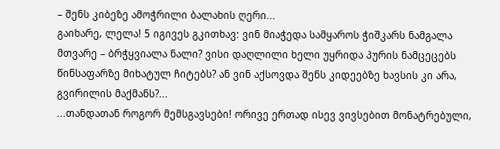– შენს კიბეზე ამოჭრილი ბალახის ღერი...
გაიხარე, ლელა! 5 იგივეს გკითხავ: ვინ მიაჭედა სამყაროს ჭიშკარს ნამგალა მთვარე – ბრჭყვიალა ნალი? ვისი დაღლილი ხელი უყრიდა პურის ნამცეცებს წინსაფარზე მიხატულ ჩიტებს? ან ვინ აქსოვდა შენს კიდეებზე ხავსის კი არა, გვირილის მაქმანს?...
...თანდათან როგორ მემსგავსები! ორივე ერთად ისევ ვივსებით მონატრებული,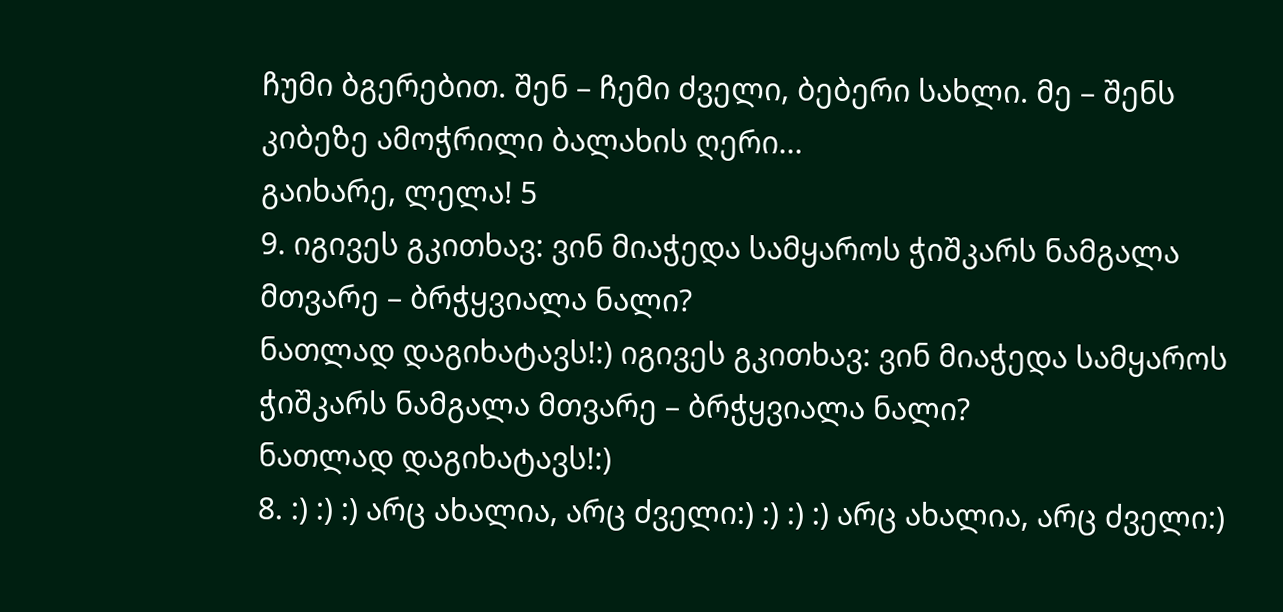ჩუმი ბგერებით. შენ – ჩემი ძველი, ბებერი სახლი. მე – შენს კიბეზე ამოჭრილი ბალახის ღერი...
გაიხარე, ლელა! 5
9. იგივეს გკითხავ: ვინ მიაჭედა სამყაროს ჭიშკარს ნამგალა მთვარე – ბრჭყვიალა ნალი?
ნათლად დაგიხატავს!:) იგივეს გკითხავ: ვინ მიაჭედა სამყაროს ჭიშკარს ნამგალა მთვარე – ბრჭყვიალა ნალი?
ნათლად დაგიხატავს!:)
8. :) :) :) არც ახალია, არც ძველი:) :) :) :) არც ახალია, არც ძველი:)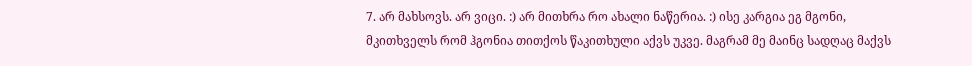7. არ მახსოვს. არ ვიცი. :) არ მითხრა რო ახალი ნაწერია. :) ისე კარგია ეგ მგონი, მკითხველს რომ ჰგონია თითქოს წაკითხული აქვს უკვე. მაგრამ მე მაინც სადღაც მაქვს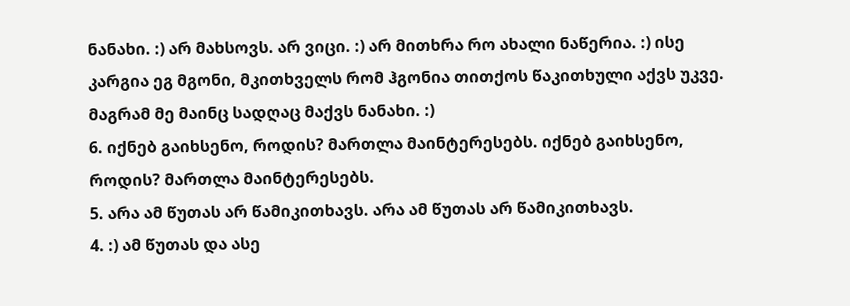ნანახი. :) არ მახსოვს. არ ვიცი. :) არ მითხრა რო ახალი ნაწერია. :) ისე კარგია ეგ მგონი, მკითხველს რომ ჰგონია თითქოს წაკითხული აქვს უკვე. მაგრამ მე მაინც სადღაც მაქვს ნანახი. :)
6. იქნებ გაიხსენო, როდის? მართლა მაინტერესებს. იქნებ გაიხსენო, როდის? მართლა მაინტერესებს.
5. არა ამ წუთას არ წამიკითხავს. არა ამ წუთას არ წამიკითხავს.
4. :) ამ წუთას და ასე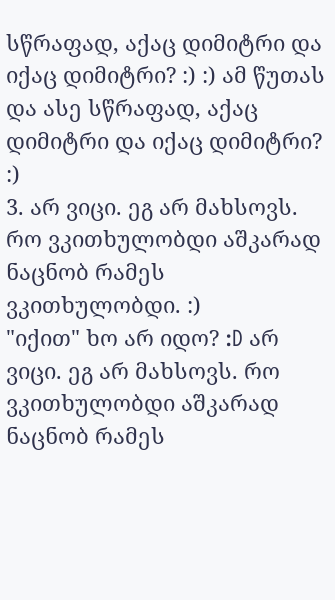სწრაფად, აქაც დიმიტრი და იქაც დიმიტრი? :) :) ამ წუთას და ასე სწრაფად, აქაც დიმიტრი და იქაც დიმიტრი? :)
3. არ ვიცი. ეგ არ მახსოვს. რო ვკითხულობდი აშკარად ნაცნობ რამეს ვკითხულობდი. :)
"იქით" ხო არ იდო? :D არ ვიცი. ეგ არ მახსოვს. რო ვკითხულობდი აშკარად ნაცნობ რამეს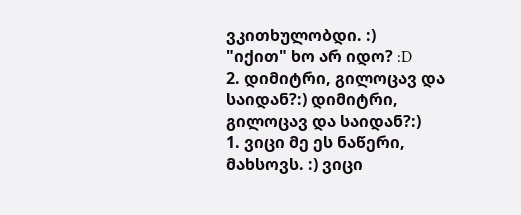ვკითხულობდი. :)
"იქით" ხო არ იდო? :D
2. დიმიტრი, გილოცავ და საიდან?:) დიმიტრი, გილოცავ და საიდან?:)
1. ვიცი მე ეს ნაწერი, მახსოვს. :) ვიცი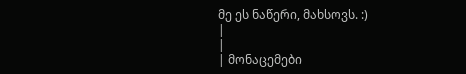მე ეს ნაწერი, მახსოვს. :)
|
|
| მონაცემები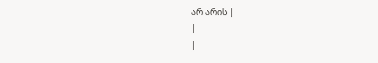არ არის |
|
|